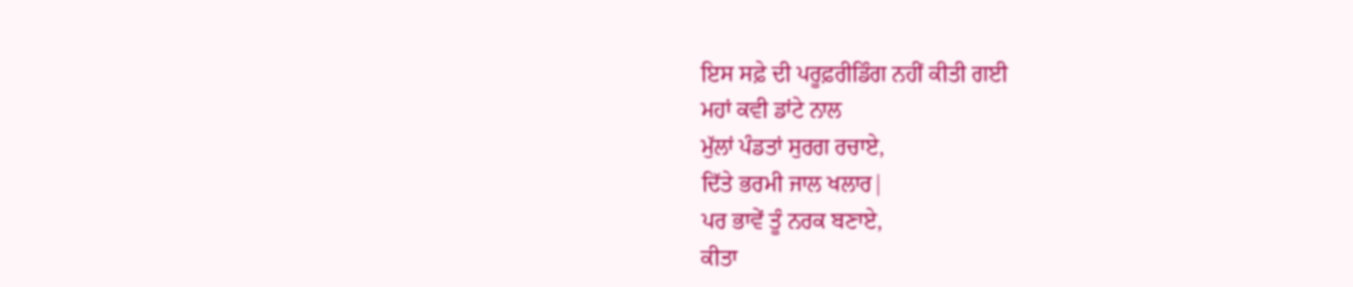ਇਸ ਸਫ਼ੇ ਦੀ ਪਰੂਫ਼ਰੀਡਿੰਗ ਨਹੀਂ ਕੀਤੀ ਗਈ
ਮਹਾਂ ਕਵੀ ਡਾਂਟੇ ਨਾਲ
ਮੁੱਲਾਂ ਪੰਡਤਾਂ ਸੁਰਗ ਰਚਾਏ,
ਦਿੱਤੇ ਭਰਮੀ ਜਾਲ ਖਲਾਰ|
ਪਰ ਭਾਵੇਂ ਤੂੰ ਨਰਕ ਬਣਾਏ,
ਕੀਤਾ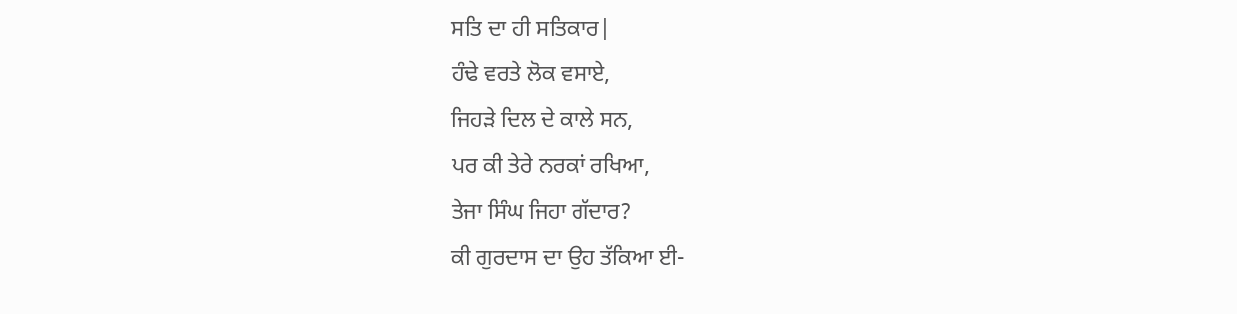ਸਤਿ ਦਾ ਹੀ ਸਤਿਕਾਰ|
ਹੰਢੇ ਵਰਤੇ ਲੋਕ ਵਸਾਏ,
ਜਿਹੜੇ ਦਿਲ ਦੇ ਕਾਲੇ ਸਨ,
ਪਰ ਕੀ ਤੇਰੇ ਨਰਕਾਂ ਰਖਿਆ,
ਤੇਜਾ ਸਿੰਘ ਜਿਹਾ ਗੱਦਾਰ?
ਕੀ ਗੁਰਦਾਸ ਦਾ ਉਹ ਤੱਕਿਆ ਈ-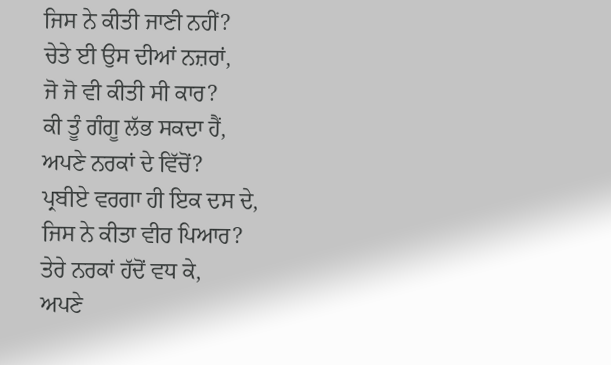ਜਿਸ ਨੇ ਕੀਤੀ ਜਾਣੀ ਨਹੀਂ?
ਚੇਤੇ ਈ ਉਸ ਦੀਆਂ ਨਜ਼ਰਾਂ,
ਜੋ ਜੋ ਵੀ ਕੀਤੀ ਸੀ ਕਾਰ?
ਕੀ ਤੂੰ ਗੰਗੂ ਲੱਭ ਸਕਦਾ ਹੈਂ,
ਅਪਣੇ ਨਰਕਾਂ ਦੇ ਵਿੱਚੋਂ?
ਪ੍ਰਬੀਏ ਵਰਗਾ ਹੀ ਇਕ ਦਸ ਦੇ,
ਜਿਸ ਨੇ ਕੀਤਾ ਵੀਰ ਪਿਆਰ?
ਤੇਰੇ ਨਰਕਾਂ ਹੱਦੋਂ ਵਧ ਕੇ,
ਅਪਣੇ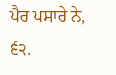ਪੈਰ ਪਸਾਰੇ ਨੇ,
੬੨.